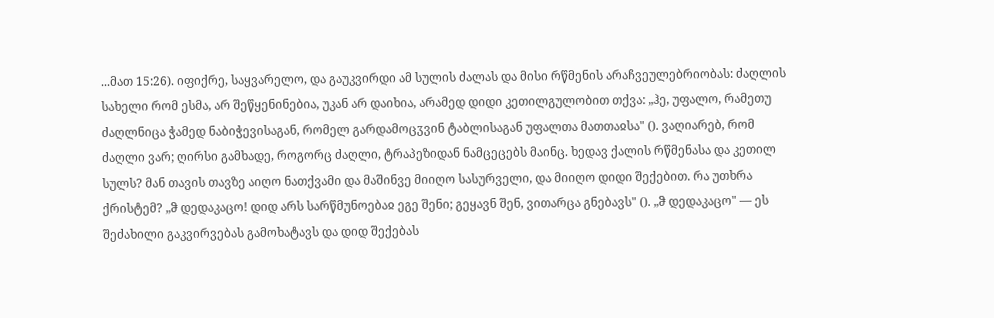...მათ 15:26). იფიქრე, საყვარელო, და გაუკვირდი ამ სულის ძალას და მისი რწმენის არაჩვეულებრიობას: ძაღლის სახელი რომ ესმა, არ შეწყენინებია, უკან არ დაიხია, არამედ დიდი კეთილგულობით თქვა: „ჰე, უფალო, რამეთუ ძაღლნიცა ჭამედ ნაბიჭევისაგან, რომელ გარდამოცჳვინ ტაბლისაგან უფალთა მათთაჲსა" (). ვაღიარებ, რომ ძაღლი ვარ; ღირსი გამხადე, როგორც ძაღლი, ტრაპეზიდან ნამცეცებს მაინც. ხედავ ქალის რწმენასა და კეთილ სულს? მან თავის თავზე აიღო ნათქვამი და მაშინვე მიიღო სასურველი, და მიიღო დიდი შექებით. რა უთხრა ქრისტემ? „ჵ დედაკაცო! დიდ არს სარწმუნოებაჲ ეგე შენი; გეყავნ შენ, ვითარცა გნებავს" (). „ჵ დედაკაცო" — ეს შეძახილი გაკვირვებას გამოხატავს და დიდ შექებას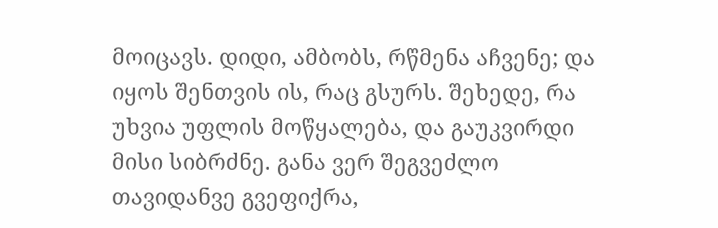მოიცავს. დიდი, ამბობს, რწმენა აჩვენე; და იყოს შენთვის ის, რაც გსურს. შეხედე, რა უხვია უფლის მოწყალება, და გაუკვირდი მისი სიბრძნე. განა ვერ შეგვეძლო თავიდანვე გვეფიქრა,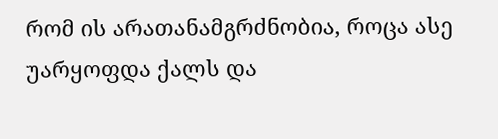რომ ის არათანამგრძნობია, როცა ასე უარყოფდა ქალს და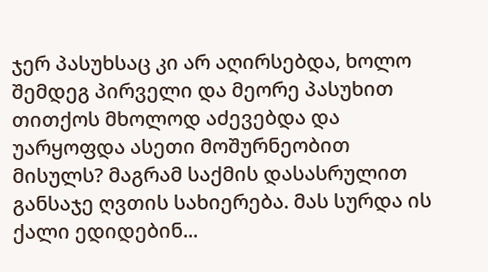ჯერ პასუხსაც კი არ აღირსებდა, ხოლო შემდეგ პირველი და მეორე პასუხით თითქოს მხოლოდ აძევებდა და უარყოფდა ასეთი მოშურნეობით მისულს? მაგრამ საქმის დასასრულით განსაჯე ღვთის სახიერება. მას სურდა ის ქალი ედიდებინ...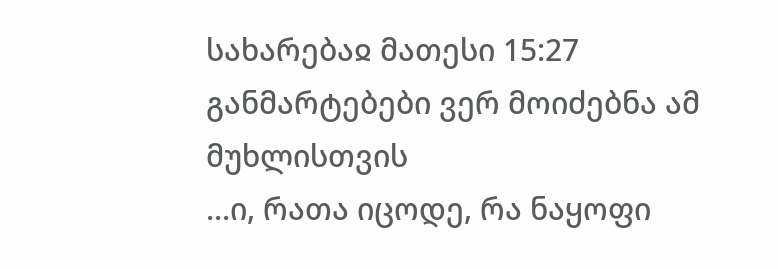სახარებაჲ მათესი 15:27
განმარტებები ვერ მოიძებნა ამ მუხლისთვის
...ი, რათა იცოდე, რა ნაყოფი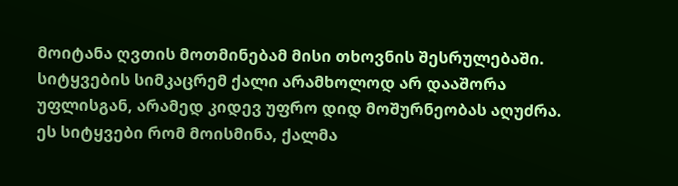მოიტანა ღვთის მოთმინებამ მისი თხოვნის შესრულებაში. სიტყვების სიმკაცრემ ქალი არამხოლოდ არ დააშორა უფლისგან, არამედ კიდევ უფრო დიდ მოშურნეობას აღუძრა. ეს სიტყვები რომ მოისმინა, ქალმა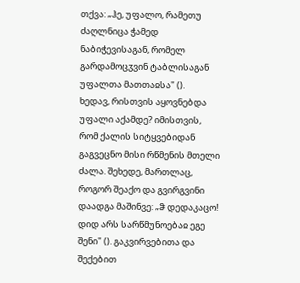თქვა: „ჰე, უფალო, რამეთუ ძაღლნიცა ჭამედ ნაბიჭევისაგან, რომელ გარდამოცჳვინ ტაბლისაგან უფალთა მათთაჲსა" ().
ხედავ, რისთვის აყოვნებდა უფალი აქამდე? იმისთვის, რომ ქალის სიტყვებიდან გაგვეცნო მისი რწმენის მთელი ძალა. შეხედე, მართლაც, როგორ შეაქო და გვირგვინი დაადგა მაშინვე: „ჵ დედაკაცო! დიდ არს სარწმუნოებაჲ ეგე შენი" (). გაკვირვებითა და შექებით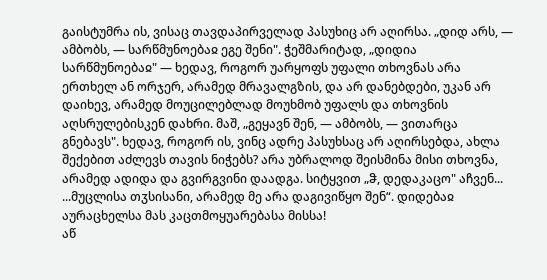გაისტუმრა ის, ვისაც თავდაპირველად პასუხიც არ აღირსა. „დიდ არს, — ამბობს, — სარწმუნოებაჲ ეგე შენი". ჭეშმარიტად, „დიდია სარწმუნოებაჲ" — ხედავ, როგორ უარყოფს უფალი თხოვნას არა ერთხელ ან ორჯერ, არამედ მრავალგზის, და არ დანებდები, უკან არ დაიხევ, არამედ მოუცილებლად მოუხმობ უფალს და თხოვნის აღსრულებისკენ დახრი. მაშ, „გეყავნ შენ, — ამბობს, — ვითარცა გნებავს". ხედავ, როგორ ის, ვინც ადრე პასუხსაც არ აღირსებდა, ახლა შექებით აძლევს თავის ნიჭებს? არა უბრალოდ შეისმინა მისი თხოვნა, არამედ ადიდა და გვირგვინი დაადგა. სიტყვით „ჵ, დედაკაცო" აჩვენ...
...მუცლისა თჳსისანი, არამედ მე არა დაგივიწყო შენ“. დიდებაჲ აურაცხელსა მას კაცთმოყუარებასა მისსა!
აწ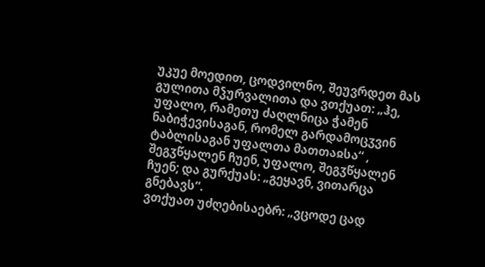უკუე მოედით, ცოდვილნო, შეუვრდეთ მას გულითა მჴურვალითა და ვთქუათ: „ჰე, უფალო, რამეთუ ძაღლნიცა ჭამენ ნაბიჭევისაგან, რომელ გარდამოცჳვინ ტაბლისაგან უფალთა მათთაჲსა“ , შეგჳწყალენ ჩუენ, უფალო, შეგჳწყალენ ჩუენ; და გურქუას: „გეყავნ, ვითარცა გნებავს“.
ვთქუათ უძღებისაებრ: „ვცოდე ცად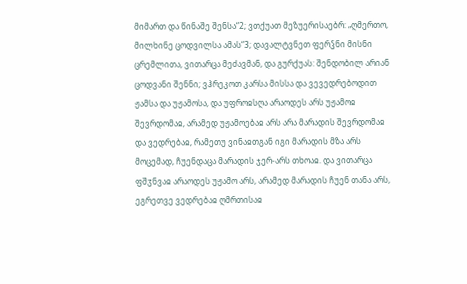მიმართ და წინაშე შენსა“2; ვთქუათ მეზუერისაებრ: „ღმერთო, მილხინე ცოდვილსა ამას“3; დავალტვნეთ ფერჴნი მისნი ცრემლითა, ვითარცა მეძავმან, და გურქუას: შენდობილ არიან ცოდვანი შენნი; ვჰრეკოთ კარსა მისსა და ვევედრებოდით ჟამსა და უჟამოსა, და უფროჲსღა არაოდეს არს უჟამოჲ შევრდომაჲ, არამედ უჟამოებაჲ არს არა მარადის შევრდომაჲ და ვედრებაჲ, რამეთუ ვინაჲთგან იგი მარადის მზა არს მოცემად, ჩუენდაცა მარადის ჯერ-არს თხოაჲ. და ვითარცა ფშჳნვაჲ არაოდეს უჟამო არს, არამედ მარადის ჩუენ თანა არს, ეგრეთვე ვედრებაჲ ღმრთისაჲ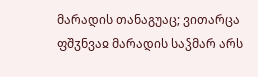მარადის თანაგუაც; ვითარცა ფშჳნვაჲ მარადის საჴმარ არს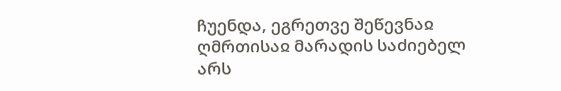ჩუენდა, ეგრეთვე შეწევნაჲ ღმრთისაჲ მარადის საძიებელ არს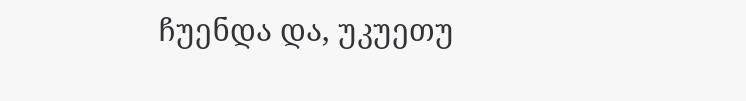ჩუენდა და, უკუეთუ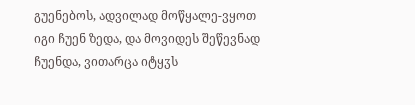გუენებოს, ადვილად მოწყალე-ვყოთ იგი ჩუენ ზედა, და მოვიდეს შეწევნად ჩუენდა, ვითარცა იტყჳს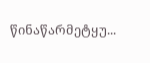წინაწარმეტყუ...